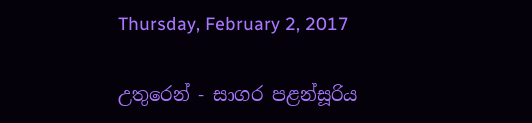Thursday, February 2, 2017

උතුරෙන් - සාගර පළන්සූරිය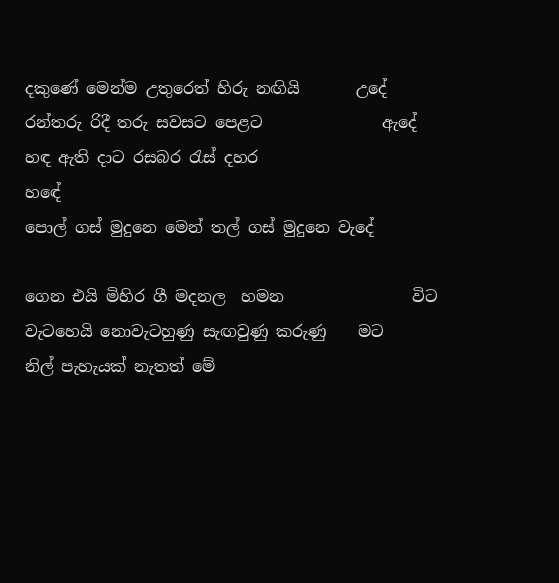දකුණේ මෙන්ම උතුරෙත් හිරු නඟියි       උදේ
රන්තරු රිදී තරු සවසට පෙළට               ඇදේ
හඳ ඇති දාට රසබර රැස් දහර                   හඳේ
පොල් ගස් මුදුනෙ මෙන් තල් ගස් මුදුනෙ වැදේ

ගෙන එයි මිහිර ගී මදනල  හමන                විට
වැටහෙයි නොවැටහුණු සැඟවුණු කරුණු    මට
නිල් පැහැයක් නැතත් මේ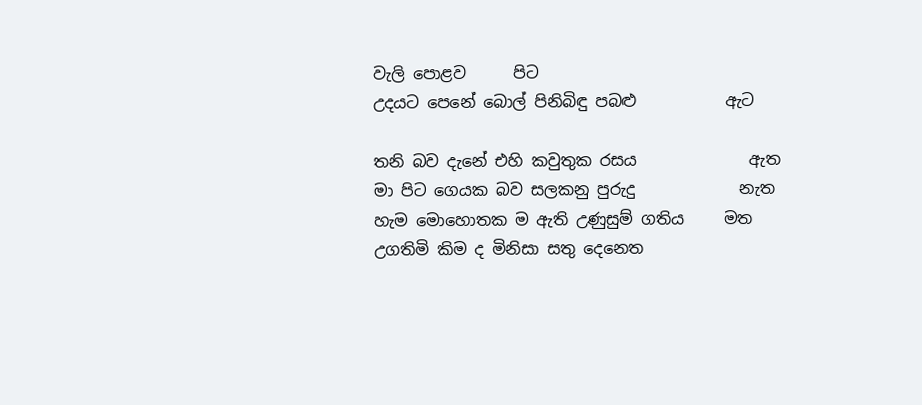වැලි පොළව      පිට
උදයට පෙනේ බොල් පිනිබිඳු පබළු           ඇට

තනි බව දැනේ එහි කවුතුක රසය              ඇත
මා පිට ගෙයක බව සලකනු පුරුදු             නැත
හැම මොහොතක ම ඇති උණුසුම් ගතිය     මත
උගතිමි කිම ද මිනිසා සතු දෙනෙත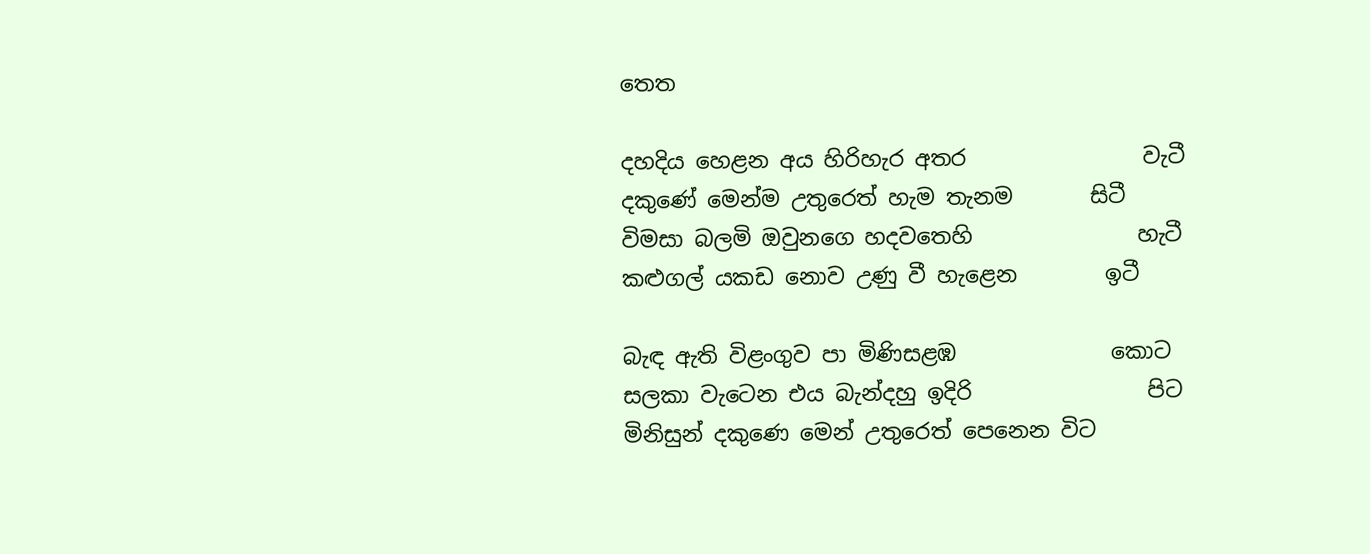තෙත

දහදිය හෙළන අය හිරිහැර අතර                වැටී
දකුණේ මෙන්ම උතුරෙත් හැම තැනම       සිටී
විමසා බලමි ඔවුනගෙ හදවතෙහි               හැටී
කළුගල් යකඩ නොව උණු වී හැළෙන        ඉටී

බැඳ ඇති විළංගුව පා මිණිසළඹ              කොට
සලකා වැටෙන එය බැන්දහු ඉදිරි                පිට
මිනිසුන් දකුණෙ මෙන් උතුරෙත් පෙනෙන විට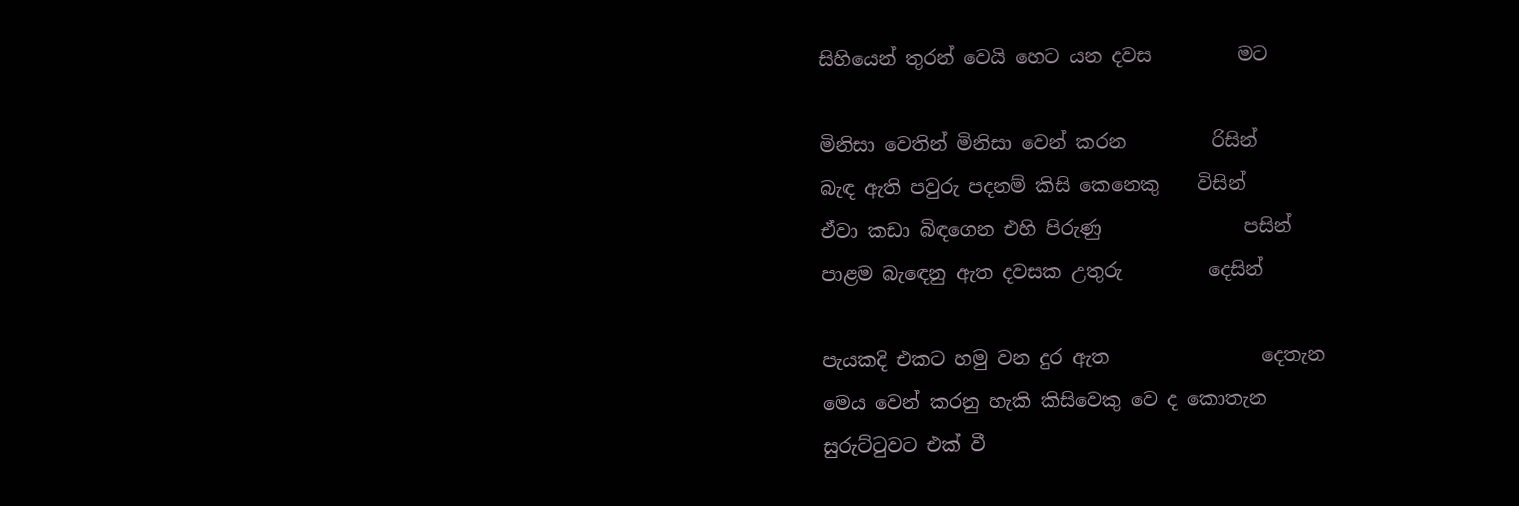සිහියෙන් තුරන් වෙයි හෙට යන දවස         මට

මිනිසා වෙතින් මිනිසා වෙන් කරන         රිසින්
බැඳ ඇති පවුරු පදනම් කිසි කෙනෙකු    විසින්
ඒවා කඩා බිඳගෙන එහි පිරුණු               පසින්
පාළම බැඳෙනු ඇත දවසක උතුරු         දෙසින්

පැයකදි එකට හමු වන දුර ඇත                දෙතැන
මෙය වෙන් කරනු හැකි කිසිවෙකු වෙ ද කොතැන
සුරුට්ටුවට එක් වී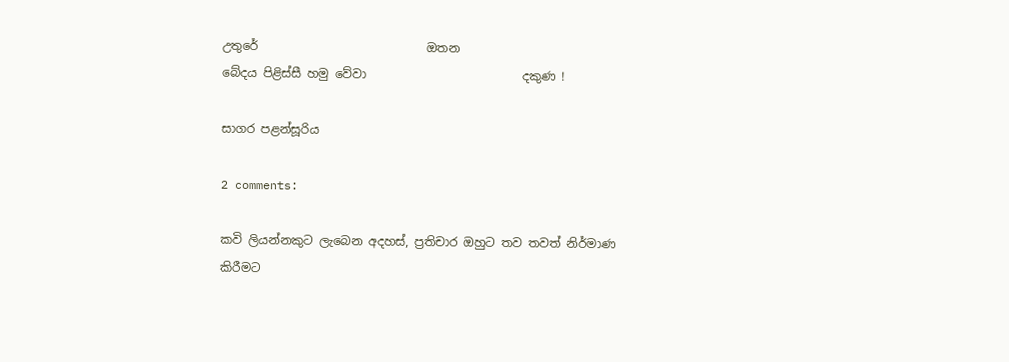උතුරේ                            ඔතන
බේදය පිළිස්සී හමු වේවා                          දකුණ !

සාගර පළන්සූරිය

2 comments:

කවි ලියන්නකුට ලැබෙන අදහස්, ප්‍රතිචාර ඔහුට තව තවත් නිර්මාණ කිරීමට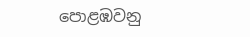පොළඹවනු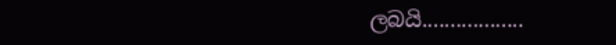ලබයි..................